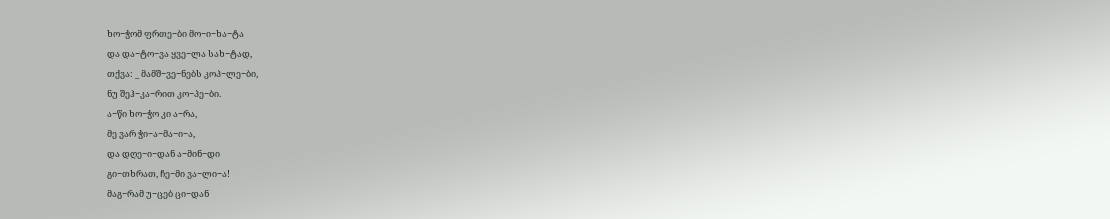ხო−ჭომ ფრთე−ბი მო−ი−ხა−ტა
და და−ტო−ვა ყვე−ლა სახ−ტად,
თქვა: _ მამშ−ვე−ნებს კოპ−ლე−ბი,
ნუ შეჰ−კა−რით კო−პე−ბი.
ა−წი ხო−ჭო კი ა−რა,
მე ვარ ჭი−ა−მა−ი−ა,
და დღე−ი−დან ა−მინ−დი
გი−თხრათ, ჩე−მი ვა−ლი−ა!
მაგ−რამ უ−ცებ ცი−დან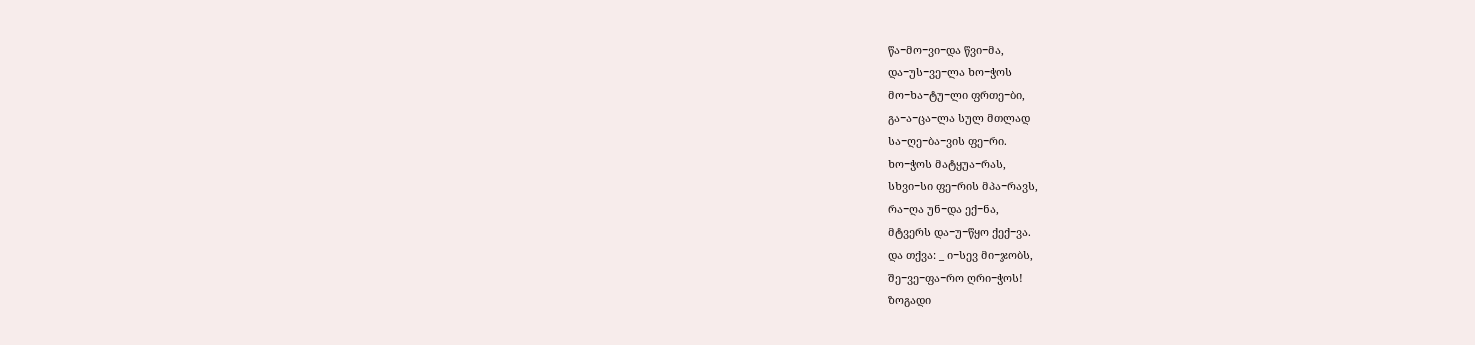წა−მო−ვი−და წვი−მა,
და−უს−ვე−ლა ხო−ჭოს
მო−ხა−ტუ−ლი ფრთე−ბი,
გა−ა−ცა−ლა სულ მთლად
სა−ღე−ბა−ვის ფე−რი.
ხო−ჭოს მატყუა−რას,
სხვი−სი ფე−რის მპა−რავს,
რა−ღა უნ−და ექ−ნა,
მტვერს და−უ−წყო ქექ−ვა.
და თქვა: _ ი−სევ მი−ჯობს,
შე−ვე−ფა−რო ღრი−ჭოს!
ზოგადი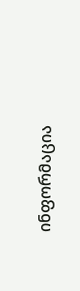ინფორმაცია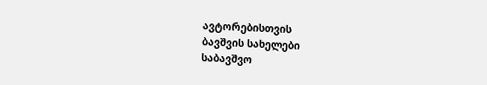ავტორებისთვის
ბავშვის სახელები
საბავშვო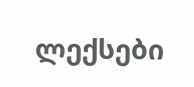ლექსები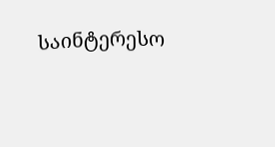საინტერესო